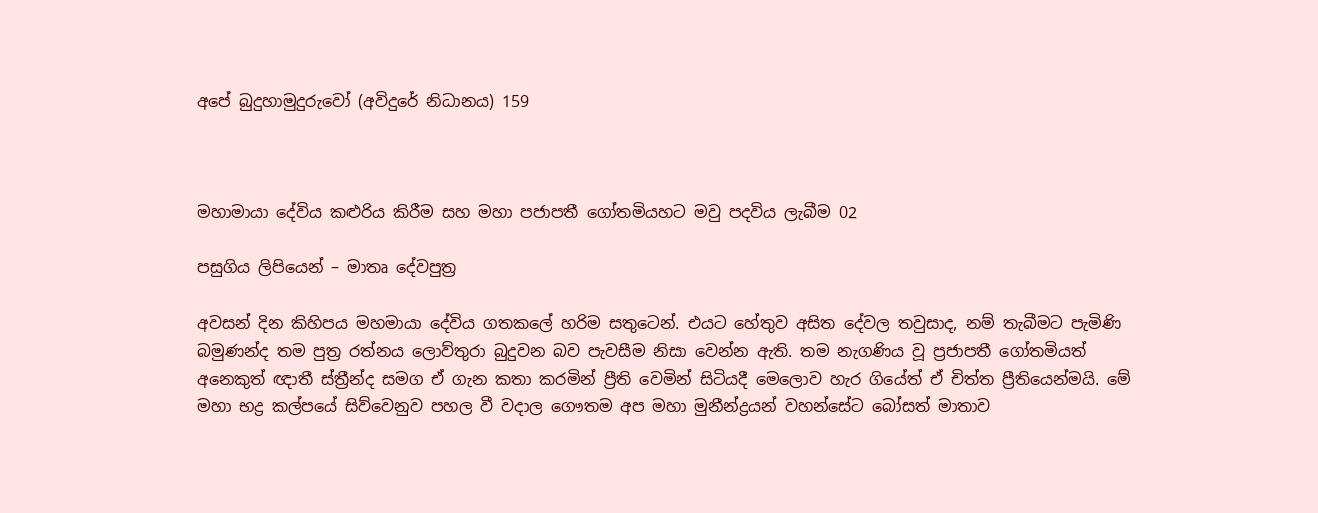අපේ බුදුහාමුදුරුවෝ (අවිදුරේ නිධානය) 159



මහාමායා දේවිය කළුරිය කිරීම සහ මහා පජාපතී ගෝතමියහට මවු පදවිය ලැබීම 02

පසුගිය ලිපියෙන් – මාතෘ දේවපුත්‍ර

අවසන් දින කිහිපය මහමායා දේවිය ගතකලේ හරිම සතුටෙන්. එයට හේතුව අසිත දේවල තවුසාද, නම් තැබීමට පැමිණි බමුණන්ද තම පුත්‍ර රත්නය ලොව්තුරා බුදුවන බව පැවසීම නිසා වෙන්න ඇති. තම නැගණිය වූ ප්‍රජාපතී ගෝතමියත් අනෙකුත් ඥාතී ස්ත්‍රීන්ද සමග ඒ ගැන කතා කරමින් ප්‍රීති වෙමින් සිටියදී මෙලොව හැර ගියේත් ඒ චිත්ත ප්‍රීතියෙන්මයි. මේ මහා භද්‍ර කල්පයේ සිව්වෙනුව පහල වී වදාල ගෞතම අප මහා මුනීන්ද්‍රයන් වහන්සේට බෝසත් මාතාව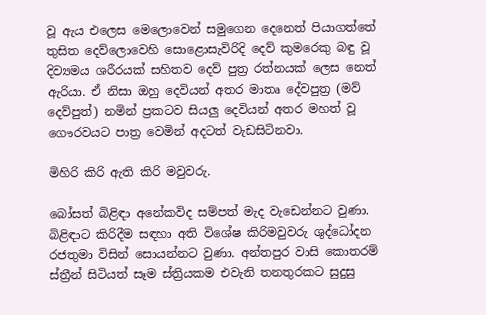වූ ඇය එලෙස මෙලොවෙන් සමුගෙන දෙනෙත් පියාගත්තේ තුසිත දෙව්ලොවෙහි සොළොසැවිරිදි දෙව් කුමරෙකු බඳු වූ දිව්‍යමය ශරීරයක් සහිතව දෙව් පුත්‍ර රත්නයක් ලෙස නෙත් ඇරියා. ඒ නිසා ඔහු දෙවියන් අතර මාතෘ දේවපුත්‍ර (මව් දෙව්පුත්) නමින් ප්‍රකටව සියලු දෙවියන් අතර මහත් වූ ගෞරවයට පාත්‍ර වෙමින් අදටත් වැඩසිටිනවා.

මිහිරි කිරි ඇති කිරි මවුවරු.

බෝසත් බිළිඳා අනේකවිද සම්පත් මැද වැඩෙන්නට වුණා. බිළිඳාට කිරිදීම සඳහා අති විශේෂ කිරිමවුවරු ශුද්ධෝදන රජතුමා විසින් සොයන්නට වුණා. අන්තපුර වාසි කොතරම් ස්ත්‍රීන් සිටියත් සෑම ස්ත්‍රියකම එවැනි තනතුරකට සුදුසු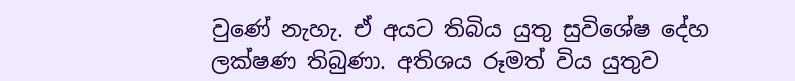වුණේ නැහැ. ඒ අයට තිබිය යුතු සුවිශේෂ දේහ ලක්ෂණ තිබුණා. අතිශය රූමත් විය යුතුව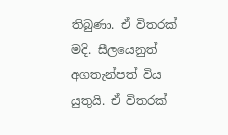තිබුණා. ඒ විතරක් මදි. සීලයෙනුත් අගතැන්පත් විය යුතුයි. ඒ විතරක්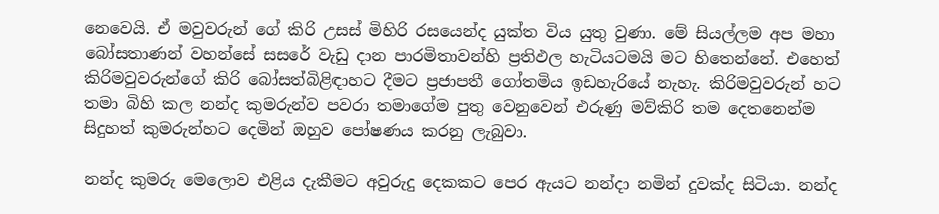නෙවෙයි. ඒ මවුවරුන් ගේ කිරි උසස් මිහිරි රසයෙන්ද යුක්ත විය යුතු වුණා. මේ සියල්ලම අප මහා බෝසතාණන් වහන්සේ සසරේ වැඩු දාන පාරමිතාවන්හි ප්‍රතිඵල හැටියටමයි මට හිතෙන්නේ. එහෙත් කිරිමවුවරුන්ගේ කිරි බෝසත්බිළිඳාහට දීමට ප්‍රජාපතී ගෝතමිය ඉඩහැරියේ නැහැ. කිරිමවුවරුන් හට තමා බිහි කල නන්ද කුමරුන්ව පවරා තමාගේම පුතු වෙනුවෙන් එරුණු මව්කිරි තම දෙතනෙන්ම සිදුහත් කුමරුන්හට දෙමින් ඔහුව පෝෂණය කරනු ලැබුවා.

නන්ද කුමරු මෙලොව එළිය දැකීමට අවුරුදු දෙකකට පෙර ඇයට නන්දා නමින් දුවක්ද සිටියා. නන්ද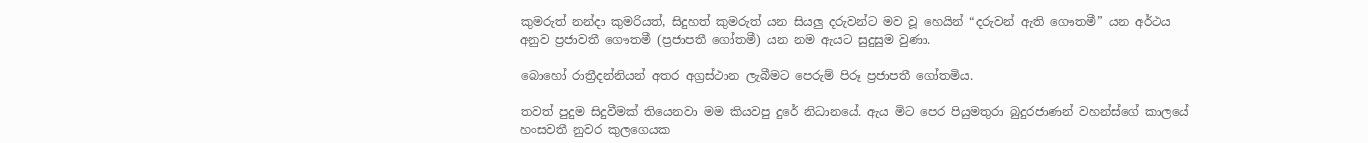කුමරුත් නන්දා කුමරියත්, සිදුහත් කුමරුත් යන සියලු දරුවන්ට මව වූ හෙයින් “දරුවන් ඇති ගෞතමී” යන අර්ථය අනුව ප්‍රජාවතී ගෞතමී (ප්‍රජාපතී ගෝතමී) යන නම ඇයට සුදුසුම වුණා.

බොහෝ රාත්‍රීදන්නියන් අතර අග්‍රස්ථාන ලැබීමට පෙරුම් පිරූ ප්‍රජාපතී ගෝතමිය.

තවත් පුදුම සිදුවීමක් තියෙනවා මම කියවපු දුරේ නිධානයේ. ඇය මිට පෙර පියුමතුරා බුදුරජාණන් වහන්ස්ගේ කාලයේ හංසවතී නුවර කුලගෙයක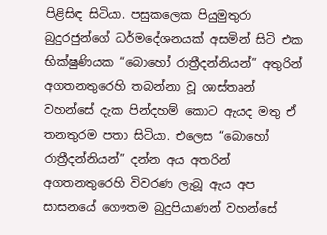පිළිසිඳ සිටියා. පසුකලෙක පියුමුතුරා බුදුරජුන්ගේ ධර්මදේශනයක් අසමින් සිටි එක භික්ෂුණියක “බොහෝ රාත්‍රීදන්නියන්” අතුරින් අගතනතුරෙහි තබන්නා වූ ශාස්තෘන් වහන්සේ දැක පින්දහම් කොට ඇයද මතු ඒ තනතුරම පතා සිටියා. එලෙස “බොහෝ රාත්‍රීදන්නියන්” දන්න අය අතරින් අගතනතුරෙහි විවරණ ලැබූ ඇය අප සාසනයේ ගෞතම බුදුපියාණන් වහන්සේ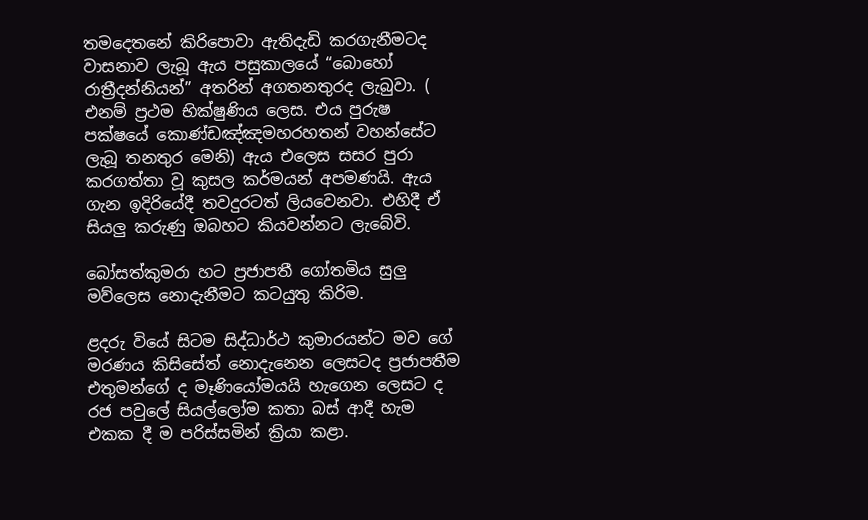තමදෙතනේ කිරිපොවා ඇතිදැඩි කරගැනීමටද වාසනාව ලැබූ ඇය පසුකාලයේ “බොහෝ රාත්‍රීදන්නියන්” අතරින් අගතනතුරද ලැබුවා. ( එනම් ප්‍රථම භික්ෂුණිය ලෙස. එය පුරුෂ පක්ෂයේ කොණ්ඩඤ්ඤමහරහතන් වහන්සේට ලැබූ තනතුර මෙනි) ඇය එලෙස සසර පුරා කරගත්තා වූ කුසල කර්මයන් අපමණයි. ඇය ගැන ඉදිරියේදී තවදුරටත් ලියවෙනවා. එහිදී ඒ සියලු කරුණු ඔබහට කියවන්නට ලැබේවි.

බෝසත්කුමරා හට ප්‍රජාපතී ගෝතමිය සුලු මව්ලෙස නොදැනීමට කටයුතු කිරිම.

ළදරු වියේ සිටම සිද්ධාර්ථ කුමාරයන්ට මව ගේ මරණය කිසිසේත් නොදැනෙන ලෙසටද ප්‍රජාපතීම එතුමන්ගේ ද මෑණියෝමයයි හැගෙන ලෙසට ද රජ පවුලේ සියල්ලෝම කතා බස් ආදී හැම එකක දී ම පරිස්සමින් ක්‍රියා කළා.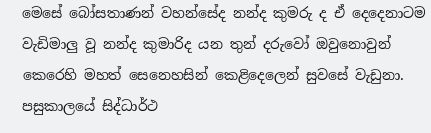මෙසේ බෝසතාණන් වහන්සේද නන්ද කුමරු ද ඒ දෙදෙනාටම වැඩිමාලු වූ නන්ද කුමාරිද යන තුන් දරුවෝ ඔවුනොවුන් කෙරෙහි මහත් සෙනෙහසින් කෙළිදෙලෙන් සුවසේ වැඩුනා. පසුකාලයේ සිද්ධාර්ථ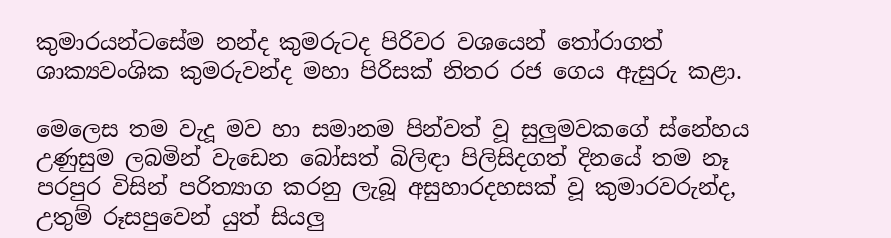කුමාරයන්ටසේම නන්ද කුමරුටද පිරිවර වශයෙන් තෝරාගත් ශාක්‍යවංශික කුමරුවන්ද මහා පිරිසක් නිතර රජ ගෙය ඇසුරු කළා.

මෙලෙස තම වැදූ මව හා සමානම පින්වත් වූ සුලුමවකගේ ස්නේහය උණුසුම ලබමින් වැඩෙන බෝසත් බිලිඳා පිලිසිදගත් දිනයේ තම නෑ පරපුර විසින් පරිත්‍යාග කරනු ලැබූ අසුහාරදහසක් වූ කුමාරවරුන්ද, උතුම් රූසපුවෙන් යුත් සියලු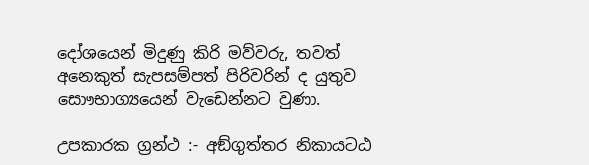දෝශයෙන් මිදුණු කිරි මව්වරු, තවත් අනෙකුත් සැපසම්පත් පිරිවරින් ද යුතුව සොෟභාග්‍යයෙන් වැඩෙන්නට වුණා.

උපකාරක ග්‍රන්ථ :- අඞ්ගුත්තර නිකායටඨ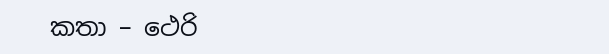කතා – ථෙරි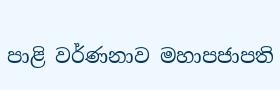පාළි වර්ණනාව මහාපජාපති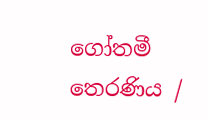ගෝතමී තෙරණිය /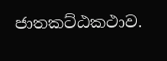ජාතකට්ඨකථාව.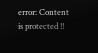error: Content is protected !!